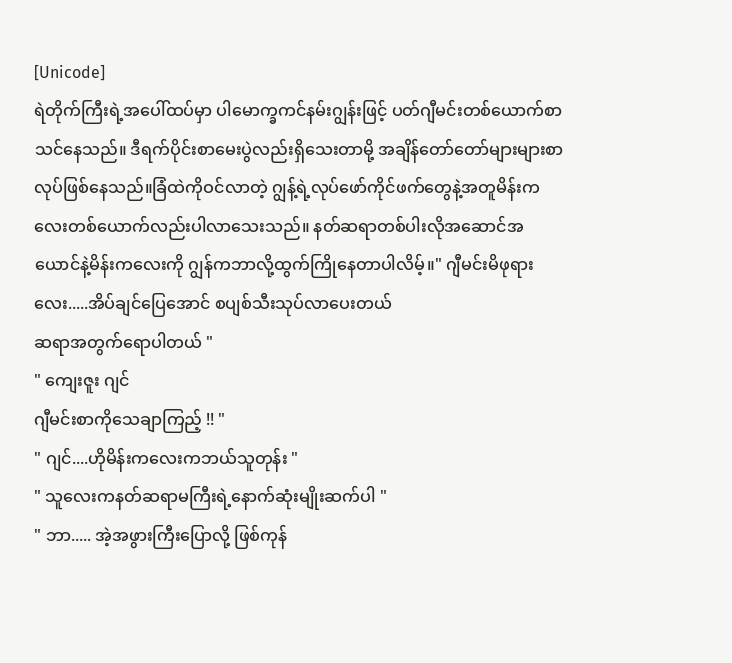[Unicode]
ရဲတိုက်ကြီးရဲ့အပေါ်ထပ်မှာ ပါမောက္ခကင်နမ်းဂျွန်းဖြင့် ပတ်ဂျီမင်းတစ်ယောက်စာသင်နေသည်။ ဒီရက်ပိုင်းစာမေးပွဲလည်းရှိသေးတာမို့ အချိန်တော်တော်များများစာလုပ်ဖြစ်နေသည်။ခြံထဲကိုဝင်လာတဲ့ ဂျွန့်ရဲ့လုပ်ဖော်ကိုင်ဖက်တွေနဲ့အတူမိန်းကလေးတစ်ယောက်လည်းပါလာသေးသည်။ နတ်ဆရာတစ်ပါးလိုအဆောင်အယောင်နဲ့မိန်းကလေးကို ဂျွန်ကဘာလို့ထွက်ကြိုနေတာပါလိမ့်။" ဂျီမင်းမိဖုရားလေး.....အိပ်ချင်ပြေအောင် စပျစ်သီးသုပ်လာပေးတယ်
ဆရာအတွက်ရောပါတယ် "
" ကျေးဇူး ဂျင်
ဂျီမင်းစာကိုသေချာကြည့် !! "
" ဂျင်....ဟိုမိန်းကလေးကဘယ်သူတုန်း "
" သူလေးကနတ်ဆရာမကြီးရဲ့နောက်ဆုံးမျိုးဆက်ပါ "
" ဘာ..... အဲ့အဖွားကြီးပြောလို့ ဖြစ်ကုန်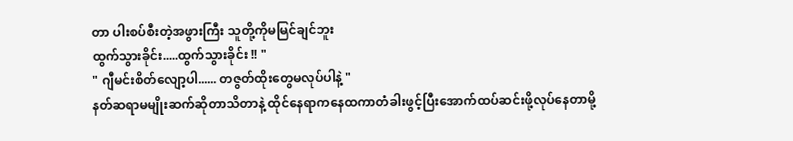တာ ပါးစပ်စီးတဲ့အဖွားကြီး သူတို့ကိုမမြင်ချင်ဘူး
ထွက်သွားခိုင်း.....ထွက်သွားခိုင်း !! "
" ဂျီမင်းစိတ်လျော့ပါ...... တဇွတ်ထိုးတွေမလုပ်ပါနဲ့ "
နတ်ဆရာမမျိုးဆက်ဆိုတာသိတာနဲ့ ထိုင်နေရာကနေထကာတံခါးဖွင့်ပြီးအောက်ထပ်ဆင်းဖို့လုပ်နေတာမို့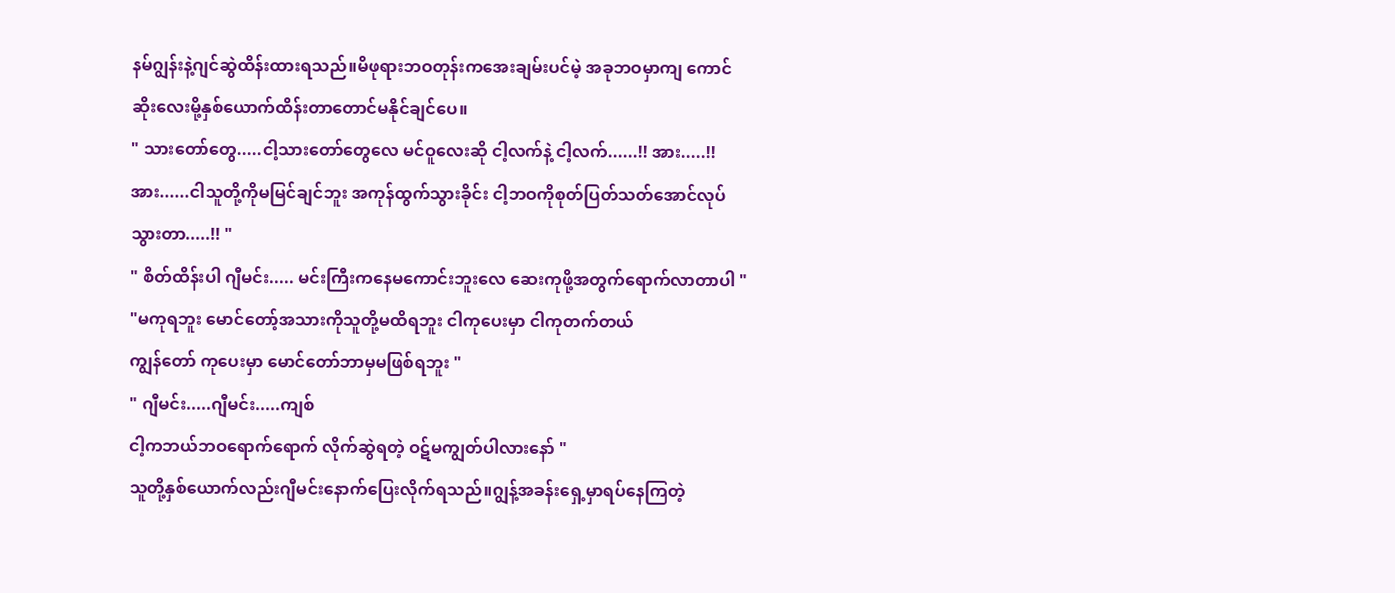နမ်ဂျွန်းနဲ့ဂျင်ဆွဲထိန်းထားရသည်။မိဖုရားဘဝတုန်းကအေးချမ်းပင်မဲ့ အခုဘဝမှာကျ ကောင်ဆိုးလေးမို့နှစ်ယောက်ထိန်းတာတောင်မနိုင်ချင်ပေ။
" သားတော်တွေ.....ငါ့သားတော်တွေလေ မင်ဝူလေးဆို ငါ့လက်နဲ့ ငါ့လက်......!! အား.....!!
အား......ငါသူတို့ကိုမမြင်ချင်ဘူး အကုန်ထွက်သွားခိုင်း ငါ့ဘဝကိုစုတ်ပြတ်သတ်အောင်လုပ်သွားတာ.....!! "
" စိတ်ထိန်းပါ ဂျီမင်း..... မင်းကြီးကနေမကောင်းဘူးလေ ဆေးကုဖို့အတွက်ရောက်လာတာပါ "
"မကုရဘူး မောင်တော့်အသားကိုသူတို့မထိရဘူး ငါကုပေးမှာ ငါကုတက်တယ်
ကျွန်တော် ကုပေးမှာ မောင်တော်ဘာမှမဖြစ်ရဘူး "
" ဂျီမင်း.....ဂျီမင်း.....ကျစ်
ငါ့ကဘယ်ဘဝရောက်ရောက် လိုက်ဆွဲရတဲ့ ဝဋ်မကျွတ်ပါလားနော် "
သူတို့နှစ်ယောက်လည်းဂျီမင်းနောက်ပြေးလိုက်ရသည်။ဂျွန့်အခန်းရှေ့မှာရပ်နေကြတဲ့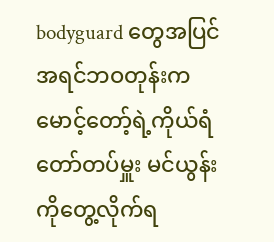bodyguard တွေအပြင် အရင်ဘဝတုန်းကမောင့်တော့်ရဲ့ကိုယ်ရံတော်တပ်မှူး မင်ယွန်းကိုတွေ့လိုက်ရ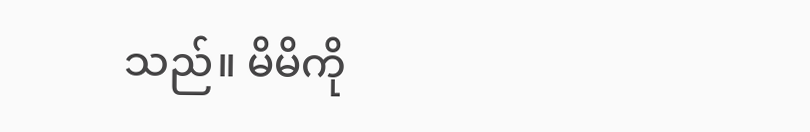သည်။ မိမိကို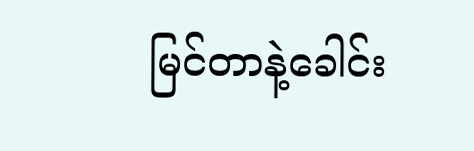မြင်တာနဲ့ခေါင်း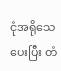ငုံအရိုသေပေးပြီး တံ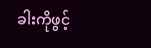ခါးကိုဖွင့်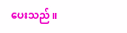ပေးသည်။